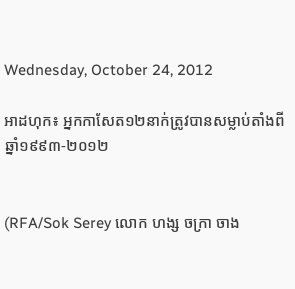Wednesday, October 24, 2012

អាដហុក៖ អ្នកកាសែត១២នាក់ត្រូវបានសម្លាប់តាំងពីឆ្នាំ១៩៩៣-២០១២


(RFA/Sok Serey លោក ហង្ស ចក្រា ចាង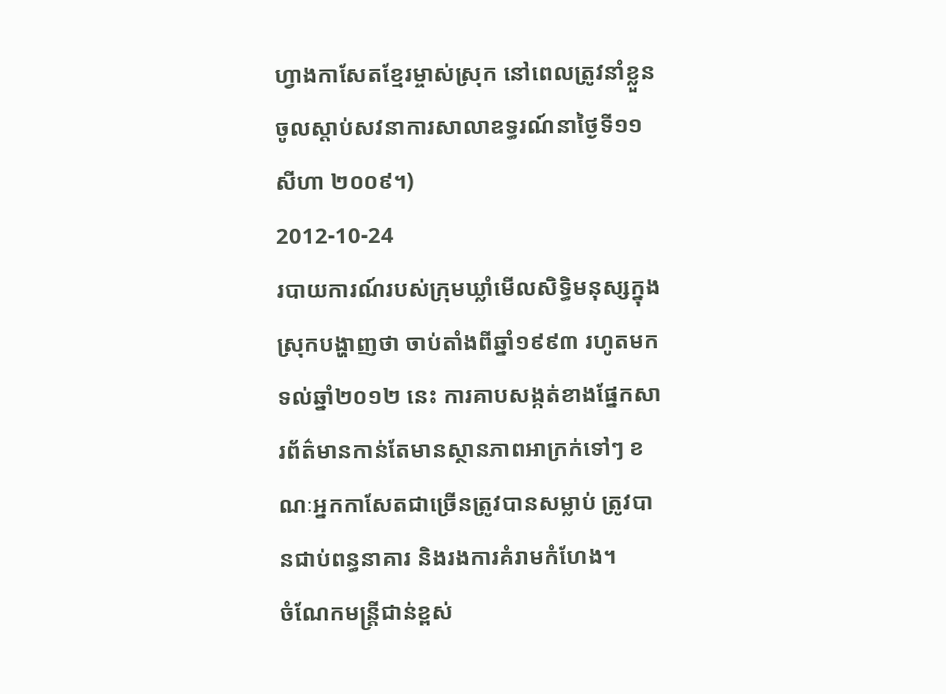ហ្វាងកាសែតខ្មែរម្ចាស់ស្រុក នៅពេលត្រូវនាំខ្លួនចូលស្ដាប់សវនាការសាលាឧទ្ធរណ៍នាថ្ងៃទី១១ សីហា ២០០៩។)
2012-10-24
របាយការណ៍របស់ក្រុមឃ្លាំមើលសិទ្ធិមនុស្សក្នុងស្រុកបង្ហាញថា ចាប់តាំងពីឆ្នាំ១៩៩៣ រហូតមកទល់ឆ្នាំ២០១២ នេះ ការគាបសង្កត់ខាងផ្នែកសារព័ត៌មានកាន់តែមានស្ថានភាពអាក្រក់ទៅៗ ខណៈអ្នកកាសែតជាច្រើនត្រូវបានសម្លាប់ ត្រូវបានជាប់ពន្ធនាគារ និងរងការគំរាមកំហែង។
ចំណែកមន្ត្រីជាន់ខ្ពស់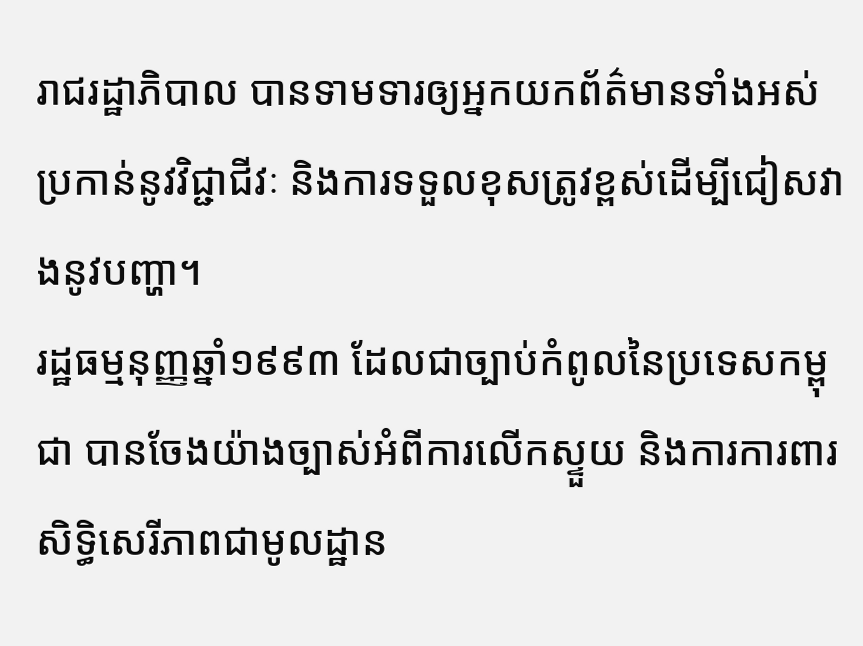រាជរដ្ឋាភិបាល បានទាមទារឲ្យអ្នកយកព័ត៌មានទាំងអស់ប្រកាន់នូវវិជ្ជាជីវៈ និងការទទួលខុសត្រូវខ្ពស់ដើម្បីជៀសវាងនូវបញ្ហា។
រដ្ឋធម្មនុញ្ញឆ្នាំ១៩៩៣ ដែលជាច្បាប់កំពូលនៃប្រទេសកម្ពុជា បានចែងយ៉ាងច្បាស់អំពីការលើកស្ទួយ និងការការពារសិទ្ធិសេរីភាពជាមូលដ្ឋាន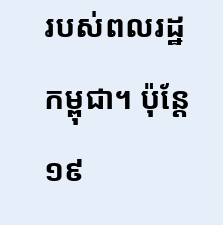របស់ពលរដ្ឋកម្ពុជា។ ប៉ុន្តែ ១៩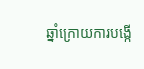ឆ្នាំក្រោយការបង្កើ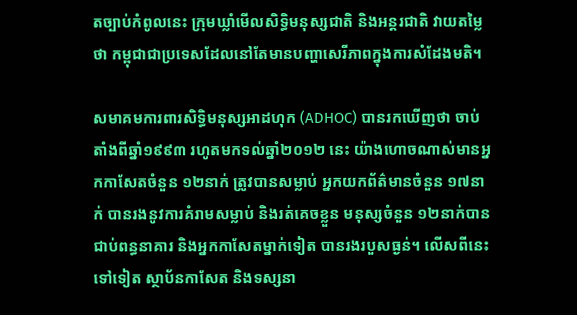តច្បាប់កំពូលនេះ ក្រុមឃ្លាំមើលសិទ្ធិមនុស្សជាតិ និងអន្តរជាតិ វាយតម្លៃថា កម្ពុជាជាប្រទេសដែលនៅតែមានបញ្ហាសេរីភាពក្នុងការសំដែងមតិ។

សមាគមការពារសិទ្ធិមនុស្សអាដហុក (ADHOC) បានរកឃើញថា ចាប់តាំងពីឆ្នាំ១៩៩៣ រហូតមកទល់ឆ្នាំ២០១២ នេះ យ៉ាងហោចណាស់មានអ្នកកាសែតចំនួន ១២នាក់ ត្រូវបានសម្លាប់ អ្នកយកព័ត៌មានចំនួន ១៧នាក់ បានរងនូវការគំរាមសម្លាប់ និងរត់គេចខ្លួន មនុស្សចំនួន ១២នាក់បានជាប់ពន្ធនាគារ និងអ្នកកាសែតម្នាក់ទៀត បានរងរបួសធ្ងន់។ លើសពីនេះទៅទៀត ស្ថាប័នកាសែត និងទស្សនា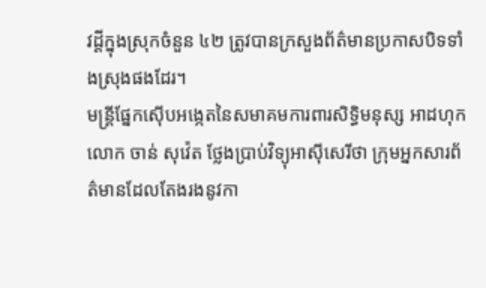វដ្ដីក្នុងស្រុកចំនួន ៤២ ត្រូវបានក្រសួងព័ត៌មានប្រកាសបិទទាំងស្រុងផងដែរ។
មន្ត្រីផ្នែកស៊ើបអង្កេតនៃសមាគមការពារសិទ្ធិមនុស្ស អាដហុក លោក ចាន់ សុវ៉េត ថ្លែងប្រាប់វិទ្យុអាស៊ីសេរីថា ក្រុមអ្នកសារព័ត៌មានដែលតែងរងនូវកា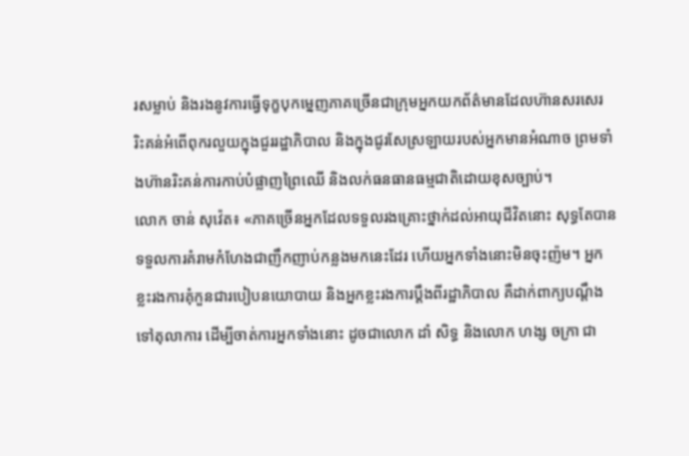រសម្លាប់ និងរងនូវការធ្វើទុក្ខបុកម្នេញភាគច្រើនជាក្រុមអ្នកយកព័ត៌មានដែលហ៊ានសរសេរ រិះគន់អំពើពុករលួយក្នុងជួររដ្ឋាភិបាល និងក្នុងជូរសែស្រឡាយរបស់អ្នកមានអំណាច ព្រមទាំងហ៊ានរិះគន់ការកាប់បំផ្លាញព្រៃឈើ និងលក់ធនធានធម្មជាតិដោយខុសច្បាប់។
លោក ចាន់ សុវ៉េត៖ «ភាគច្រើនអ្នកដែលទទួលរងគ្រោះថ្នាក់ដល់អាយុជីវិតនោះ សុទ្ធតែបានទទួលការគំរាមកំហែងជាញឹកញាប់កន្លងមកនេះដែរ ហើយអ្នកទាំងនោះមិនចុះញ៉ម។ អ្នកខ្លះរងការគុំកួនជារបៀបនយោបាយ និងអ្នកខ្លះរងការប្ដឹងពីរដ្ឋាភិបាល គឺដាក់ពាក្យបណ្ដឹងទៅតុលាការ ដើម្បីចាត់ការអ្នកទាំងនោះ ដូចជាលោក ដាំ សិទ្ធ និងលោក ហង្ស ចក្រា ជា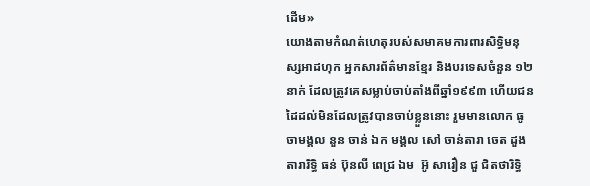ដើម»
យោងតាមកំណត់ហេតុរបស់សមាគមការពារសិទ្ធិមនុស្សអាដហុក អ្នកសារព័ត៌មានខ្មែរ និងបរទេសចំនួន ១២នាក់ ដែលត្រូវគេសម្លាប់ចាប់តាំងពីឆ្នាំ១៩៩៣ ហើយជនដៃដល់មិនដែលត្រូវបានចាប់ខ្លួននោះ រួមមានលោក ធូ ចាមង្គល នួន ចាន់ ឯក មង្គល សៅ ចាន់តារា ចេត ដួងតារារិទ្ធិ ធន់ ប៊ុនលី ពេជ្រ ឯម  អ៊ូ សារឿន ជួ ជិតថារិទ្ធិ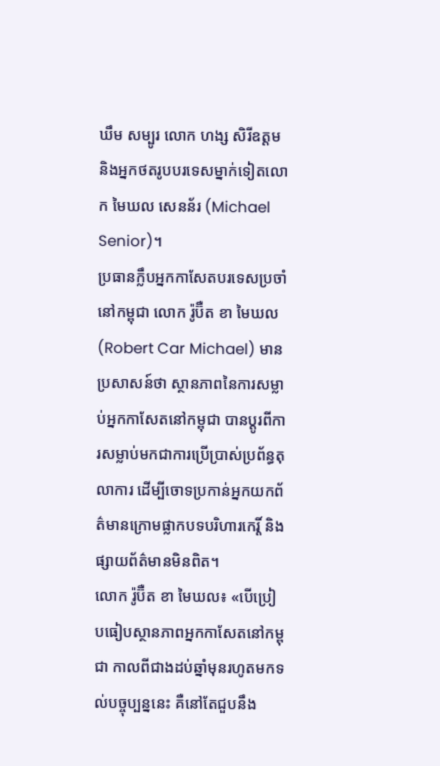ឃឹម សម្បូរ លោក ហង្ស សិរីឧត្តម និងអ្នកថតរូបបរទេសម្នាក់ទៀតលោក មៃឃល សេនន័រ (Michael Senior)។
ប្រធានក្លឹបអ្នកកាសែតបរទេសប្រចាំនៅកម្ពុជា លោក រ៉ូប៊ឺត ខា មៃឃល (Robert Car Michael) មានប្រសាសន៍ថា ស្ថានភាពនៃការសម្លាប់អ្នកកាសែតនៅកម្ពុជា បានប្ដូរពីការសម្លាប់មកជាការប្រើប្រាស់ប្រព័ន្ធតុលាការ ដើម្បីចោទប្រកាន់អ្នកយកព័ត៌មានក្រោមផ្លាកបទបរិហារកេរ្តិ៍ និងផ្សាយព័ត៌មានមិនពិត។
លោក រ៉ូប៊ឺត ខា មៃឃល៖ «បើប្រៀបធៀបស្ថានភាពអ្នកកាសែតនៅកម្ពុជា កាលពីជាងដប់ឆ្នាំមុនរហូតមកទល់បច្ចុប្បន្ននេះ គឺនៅតែជួបនឹង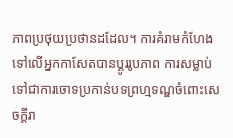ភាពប្រថុយប្រថានដដែល។ ការគំរាមកំហែងទៅលើអ្នកកាសែតបានប្ដូររូបភាព ការសម្លាប់ទៅជាការចោទប្រកាន់បទព្រហ្មទណ្ឌចំពោះសេចក្ដីរា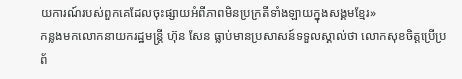យការណ៍របស់ពួកគេដែលចុះផ្សាយអំពីភាពមិនប្រក្រតីទាំងឡាយក្នុងសង្គមខ្មែរ»
កន្លងមកលោកនាយករដ្ឋមន្ត្រី ហ៊ុន សែន ធ្លាប់មានប្រសាសន៍ទទួលស្គាល់ថា លោកសុខចិត្តប្រើប្រព័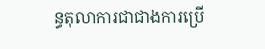ន្ធតុលាការជាជាងការប្រើ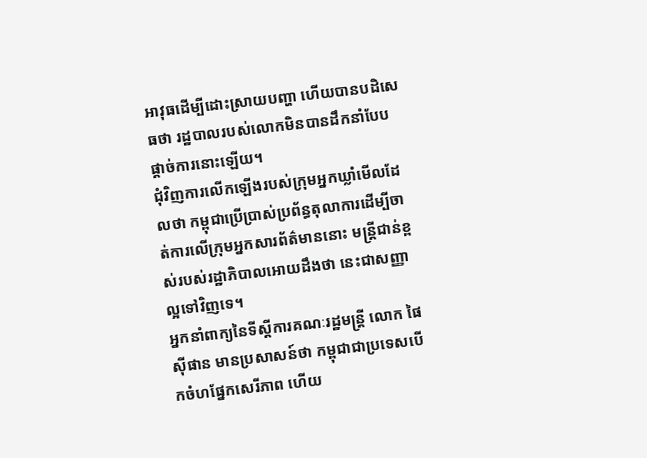អាវុធដើម្បីដោះស្រាយបញ្ហា ហើយបានបដិសេធថា រដ្ឋបាលរបស់លោកមិនបានដឹកនាំបែបផ្ដាច់ការនោះឡើយ។
ជុំវិញការលើកឡើងរបស់ក្រុមអ្នកឃ្លាំមើលដែលថា កម្ពុជាប្រើប្រាស់ប្រព័ន្ធតុលាការដើម្បីចាត់ការលើក្រុមអ្នកសារព័ត៌មាននោះ មន្ត្រីជាន់ខ្ពស់របស់រដ្ឋាភិបាលអោយដឹងថា នេះជាសញ្ញាល្អទៅវិញទេ។
អ្នកនាំពាក្យនៃទីស្ដីការគណៈរដ្ឋមន្ត្រី លោក ផៃ ស៊ីផាន មានប្រសាសន៍ថា កម្ពុជាជាប្រទេសបើកចំហផ្នែកសេរីភាព ហើយ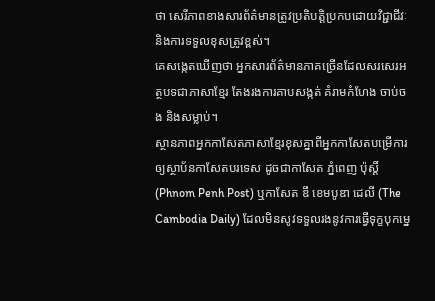ថា សេរីភាពខាងសារព័ត៌មានត្រូវប្រតិបត្តិប្រកបដោយវិជ្ជាជីវៈ និងការទទួលខុសត្រូវខ្ពស់។
គេសង្កេតឃើញថា អ្នកសារព័ត៌មានភាគច្រើនដែលសរសេរអត្ថបទជាភាសាខ្មែរ តែងរងការគាបសង្កត់ គំរាមកំហែង ចាប់ចង និងសម្លាប់។
ស្ថានភាពអ្នកកាសែតភាសាខ្មែរខុសគ្នាពីអ្នកកាសែតបម្រើការឲ្យស្ថាប័នកាសែតបរទេស ដូចជាកាសែត ភ្នំពេញ ប៉ុស្តិ៍ (Phnom Penh Post) ឬកាសែត ឌឹ ខេមបូឌា ដេលី (The Cambodia Daily) ដែលមិនសូវទទួលរងនូវការធ្វើទុក្ខបុកម្នេ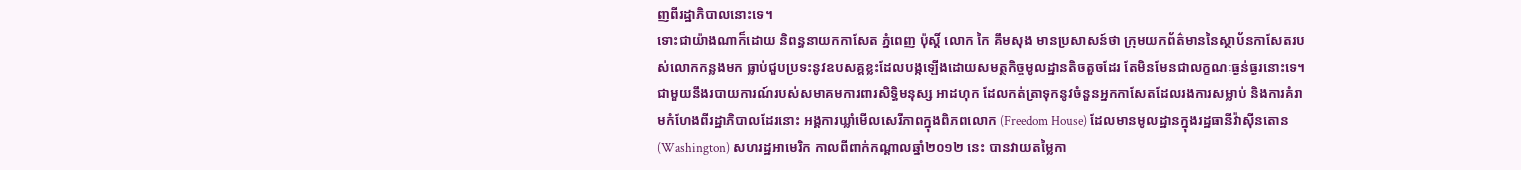ញពីរដ្ឋាភិបាលនោះទេ។
ទោះជាយ៉ាងណាក៏ដោយ និពន្ធនាយកកាសែត ភ្នំពេញ ប៉ុស្តិ៍ លោក កៃ គឹមសុង មានប្រសាសន៍ថា ក្រុមយកព័ត៌មាននៃស្ថាប័នកាសែតរបស់លោកកន្លងមក ធ្លាប់ជួបប្រទះនូវឧបសគ្គខ្លះដែលបង្កឡើងដោយសមត្ថកិច្ចមូលដ្ឋានតិចតួចដែរ តែមិនមែនជាលក្ខណៈធ្ងន់ធ្ងរនោះទេ។
ជាមួយនឹងរបាយការណ៍របស់សមាគមការពារសិទ្ធិមនុស្ស អាដហុក ដែលកត់ត្រាទុកនូវចំនួនអ្នកកាសែតដែលរងការសម្លាប់ និងការគំរាមកំហែងពីរដ្ឋាភិបាលដែរនោះ អង្គការឃ្លាំមើលសេរីភាពក្នុងពិភពលោក (Freedom House) ដែលមានមូលដ្ឋានក្នុងរដ្ឋធានីវ៉ាស៊ីនតោន (Washington) សហរដ្ឋអាមេរិក កាលពីពាក់កណ្ដាលឆ្នាំ២០១២ នេះ បានវាយតម្លៃកា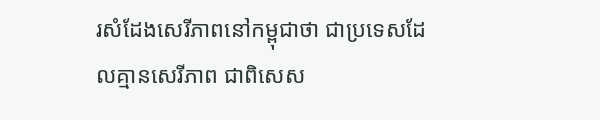រសំដែងសេរីភាពនៅកម្ពុជាថា ជាប្រទេសដែលគ្មានសេរីភាព ជាពិសេស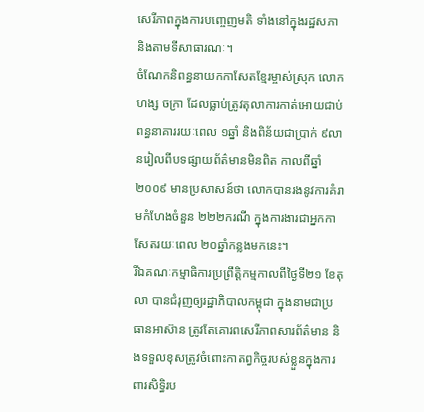សេរីភាពក្នុងការបញ្ចេញមតិ ទាំងនៅក្នុងរដ្ឋសភា និងតាមទីសាធារណៈ។
ចំណែកនិពន្ធនាយកកាសែតខ្មែរម្ចាស់ស្រុក លោក ហង្ស ចក្រា ដែលធ្លាប់ត្រូវតុលាការកាត់អោយជាប់ពន្ធនាគាររយៈពេល ១ឆ្នាំ និងពិន័យជាប្រាក់ ៩លានរៀលពីបទផ្សាយព័ត៌មានមិនពិត កាលពីឆ្នាំ២០០៩ មានប្រសាសន៍ថា លោកបានរងនូវការគំរាមកំហែងចំនួន ២២២ករណី ក្នុងការងារជាអ្នកកាសែតរយៈពេល ២០ឆ្នាំកន្លងមកនេះ។
រីឯគណៈកម្មាធិការប្រព្រឹត្តិកម្មកាលពីថ្ងៃទី២១ ខែតុលា បានជំរុញឲ្យរដ្ឋាភិបាលកម្ពុជា ក្នុងនាមជាប្រធានអាស៊ាន ត្រូវតែគោរពសេរីភាពសារព័ត៌មាន និងទទួលខុសត្រូវចំពោះកាតព្វកិច្ចរបស់ខ្លួនក្នុងការពារសិទ្ធិរប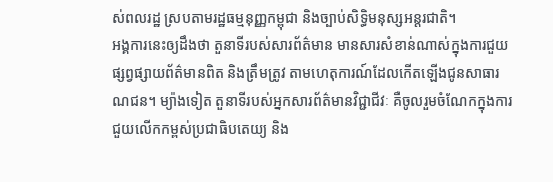ស់ពលរដ្ឋ ស្របតាមរដ្ឋធម្មនុញ្ញកម្ពុជា និងច្បាប់សិទ្ធិមនុស្សអន្តរជាតិ។
អង្គការនេះឲ្យដឹងថា តួនាទីរបស់សារព័ត៌មាន មានសារសំខាន់ណាស់ក្នុងការជួយផ្សព្វផ្សាយព័ត៌មានពិត និងត្រឹមត្រូវ តាមហេតុការណ៍ដែលកើតឡើងជូនសាធារណជន។ ម្យ៉ាងទៀត តួនាទីរបស់អ្នកសារព័ត៌មានវិជ្ជាជីវៈ គឺចូលរួមចំណែកក្នុងការជួយលើកកម្ពស់ប្រជាធិបតេយ្យ និង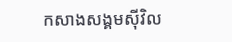កសាងសង្គមស៊ីវិល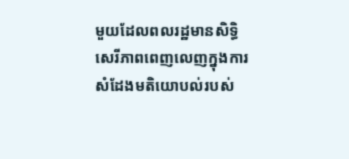មួយដែលពលរដ្ឋមានសិទ្ធិសេរីភាពពេញលេញក្នុងការសំដែងមតិយោបល់របស់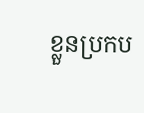ខ្លួនប្រកប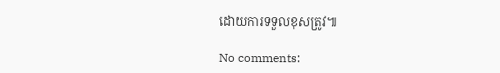ដោយការទទួលខុសត្រូវ៕

No comments: